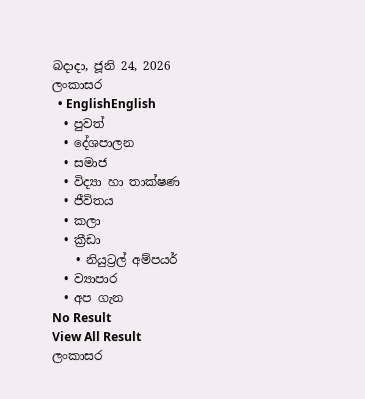බදාදා, ජූනි 24, 2026
ලංකාසර
  • EnglishEnglish
  • පුවත්
  • දේශපාලන
  • සමාජ
  • විද්‍යා හා තාක්ෂණ
  • ජීවිතය
  • කලා
  • ක්‍රීඩා
    • නියුට්‍රල් අම්පයර්
  • ව්‍යාපාර
  • අප ගැන
No Result
View All Result
ලංකාසර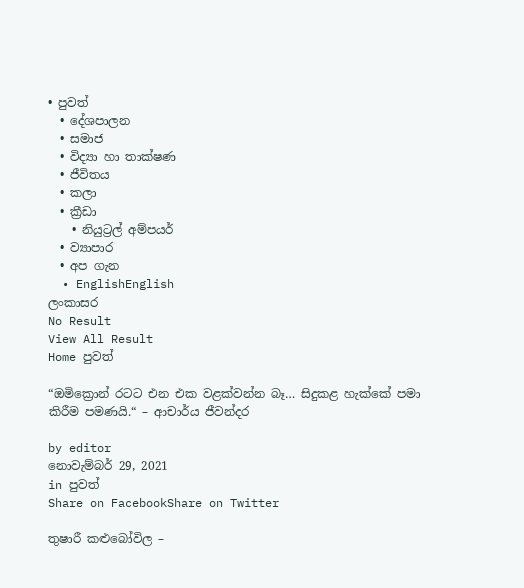• පුවත්
  • දේශපාලන
  • සමාජ
  • විද්‍යා හා තාක්ෂණ
  • ජීවිතය
  • කලා
  • ක්‍රීඩා
    • නියුට්‍රල් අම්පයර්
  • ව්‍යාපාර
  • අප ගැන
  • EnglishEnglish
ලංකාසර
No Result
View All Result
Home පුවත්

“ඔමික්‍රොන් රටට එන එක වළක්වන්න බෑ… සිදුකළ හැක්කේ පමා කිරීම පමණයි.“ – ආචාර්ය ජීවන්දර

by editor
නොවැම්බර් 29, 2021
in පුවත්
Share on FacebookShare on Twitter

තුෂාරී කළුබෝවිල –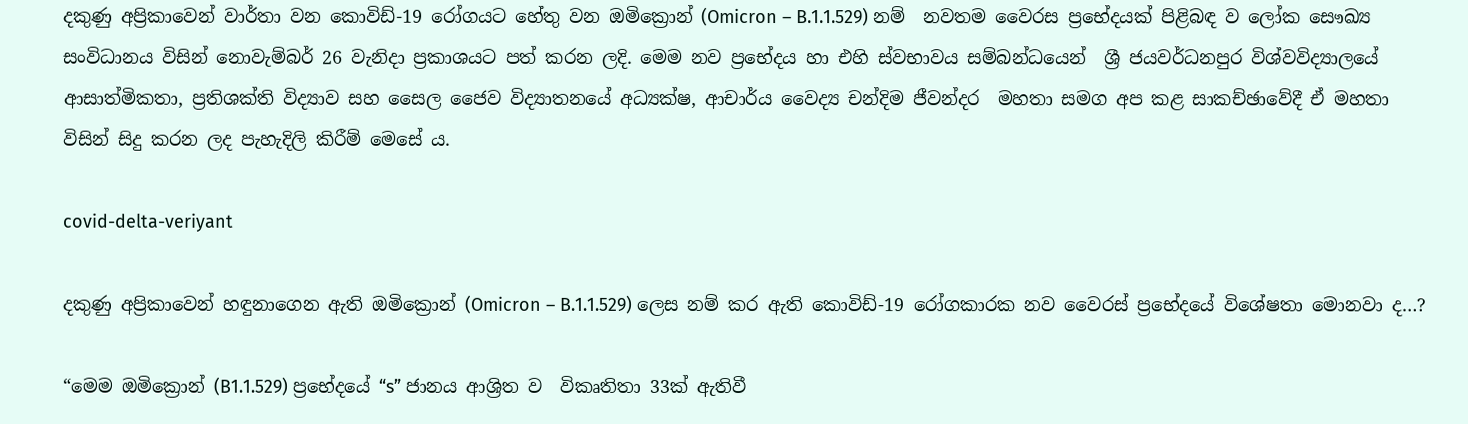දකුණු අප්‍රිකාවෙන් වාර්තා වන කොවිඩ්-19 රෝගයට හේතු වන ඔමික්‍රොන් (Omicron – B.1.1.529) නම්  නවතම වෛරස ප්‍රභේදයක් පිළිබඳ ව ලෝක සෞඛ්‍ය සංවිධානය විසින් නොවැම්බර් 26 වැනිදා ප්‍රකාශයට පත් කරන ලදි. මෙම නව ප්‍රභේදය හා එහි ස්වභාවය සම්බන්ධයෙන්  ශ්‍රී ජයවර්ධනපුර විශ්වවිද්‍යාලයේ ආසාත්මිකතා, ප්‍රතිශක්ති විද්‍යාව සහ සෛල ජෛව විද්‍යාතනයේ අධ්‍යක්ෂ, ආචාර්ය වෛද්‍ය චන්දිම ජීවන්දර  මහතා සමග අප කළ සාකච්ඡාවේදී ඒ මහතා විසින් සිදු කරන ලද පැහැදිලි කිරීම් මෙසේ ය.

covid-delta-veriyant

දකුණු අප්‍රිකාවෙන් හඳුනාගෙන ඇති ඔමික්‍රොන් (Omicron – B.1.1.529) ලෙස නම් කර ඇති කොවිඩ්-19 රෝගකාරක නව වෛරස් ප්‍රභේදයේ විශේෂතා මොනවා ද…?

“මෙම ඔමික්‍රොන් (B1.1.529) ප්‍රභේදයේ “s” ජානය ආශ්‍රිත ව  විකෘතිතා 33ක් ඇතිවී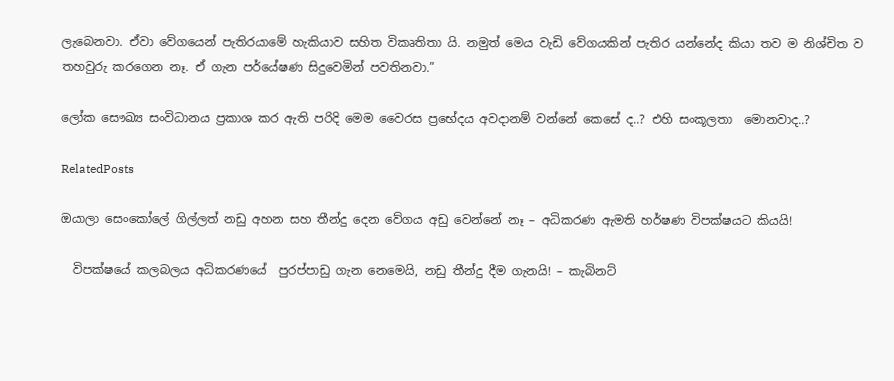ලැබෙනවා. ඒවා වේගයෙන් පැතිරයාමේ හැකියාව සහිත විකෘතිතා යි. නමුත් මෙය වැඩි වේගයකින් පැතිර යන්නේද කියා තව ම නිශ්චිත ව තහවුරු කරගෙන නෑ. ඒ ගැන පර්යේෂණ සිදුවෙමින් පවතිනවා.”

ලෝක සෞඛ්‍ය සංවිධානය ප්‍රකාශ කර ඇති පරිදි මෙම වෛරස ප්‍රභේදය අවදානම් වන්නේ කෙසේ ද..? එහි සංකූලතා  මොනවාද..?

RelatedPosts

ඔයාලා සෙංකෝලේ ගිල්ලත් නඩු අහන සහ තීන්දු දෙන වේගය අඩු වෙන්නේ නෑ – අධිකරණ ඇමති හර්ෂණ විපක්ෂයට කියයි!

  විපක්ෂයේ කලබලය අධිකරණයේ  පුරප්පාඩු ගැන නෙමෙයි, නඩු තීන්දු දීම ගැනයි! – කැබිනට්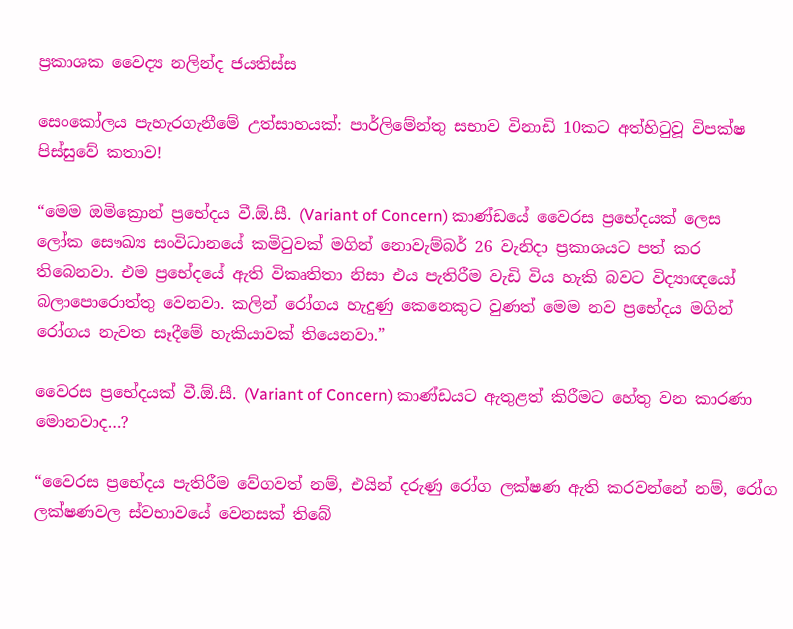ප්‍රකාශක වෛද්‍ය නලින්ද ජයතිස්ස

සෙංකෝලය පැහැරගැනීමේ උත්සාහයක්: පාර්ලිමේන්තු සභාව විනාඩි 10කට අත්හිටුවූ විපක්ෂ පිස්සුවේ කතාව!

“මෙම ඔමික්‍රොන් ප්‍රභේදය වී.ඕ.සී. (Variant of Concern) කාණ්ඩයේ වෛරස ප්‍රභේදයක් ලෙස ලෝක සෞඛ්‍ය සංවිධානයේ කමිටුවක් මගින් නොවැම්බර් 26 වැනිදා ප්‍රකාශයට පත් කර තිබෙනවා. එම ප්‍රභේදයේ ඇති විකෘතිතා නිසා එය පැතිරීම වැඩි විය හැකි බවට විද්‍යාඥයෝ බලාපොරොත්තු වෙනවා. කලින් රෝගය හැදුණු කෙනෙකුට වුණත් මෙම නව ප්‍රභේදය මගින් රෝගය නැවත සෑදීමේ හැකියාවක් තියෙනවා.”

වෛරස ප්‍රභේදයක් වී.ඕ.සී. (Variant of Concern) කාණ්ඩයට ඇතුළත් කිරීමට හේතු වන කාරණා මොනවාද…?

“වෛරස ප්‍රභේදය පැතිරීම වේගවත් නම්, එයින් දරුණු රෝග ලක්ෂණ ඇති කරවන්නේ නම්, රෝග ලක්ෂණවල ස්වභාවයේ වෙනසක් තිබේ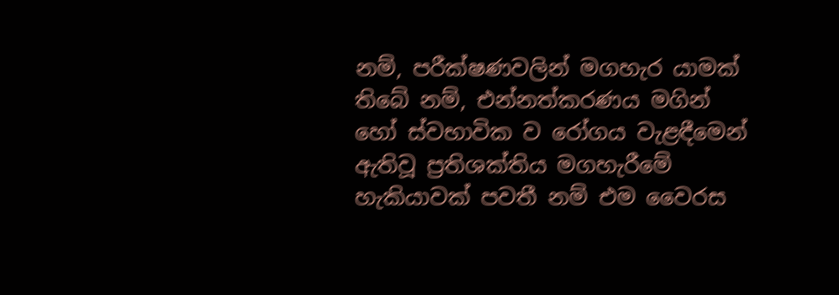නම්, පරීක්ෂණවලින් මගහැර යාමක් තිබේ නම්, එන්නත්කරණය මගින් හෝ ස්වභාවික ව රෝගය වැළඳීමෙන් ඇතිවූ ප්‍රතිශක්තිය මගහැරීමේ හැකියාවක් පවතී නම් එම වෛරස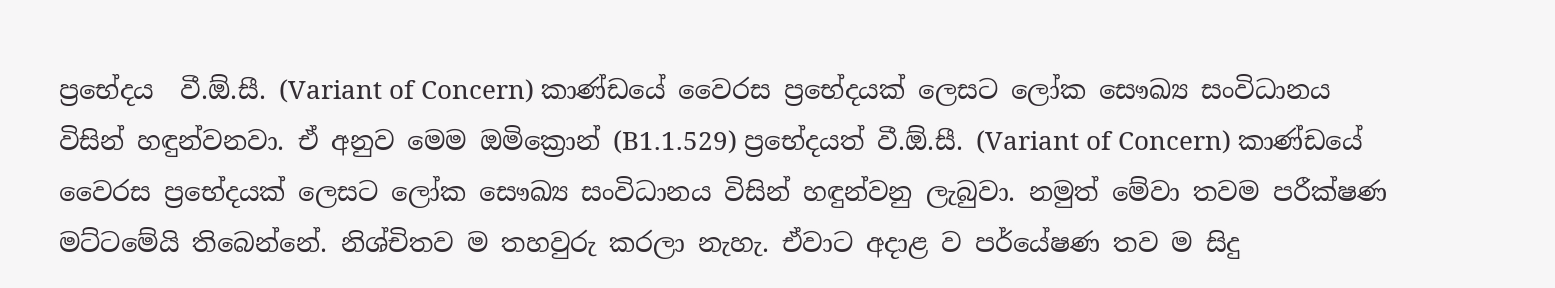ප්‍රභේදය  වී.ඕ.සී. (Variant of Concern) කාණ්ඩයේ වෛරස ප්‍රභේදයක් ලෙසට ලෝක සෞඛ්‍ය සංවිධානය විසින් හඳුන්වනවා. ඒ අනුව මෙම ඔමික්‍රොන් (B1.1.529) ප්‍රභේදයත් වී.ඕ.සී. (Variant of Concern) කාණ්ඩයේ වෛරස ප්‍රභේදයක් ලෙසට ලෝක සෞඛ්‍ය සංවිධානය විසින් හඳුන්වනු ලැබුවා. නමුත් මේවා තවම පරීක්ෂණ මට්ටමේයි තිබෙන්නේ. නිශ්චිතව ම තහවුරු කරලා නැහැ. ඒවාට අදාළ ව පර්යේෂණ තව ම සිදු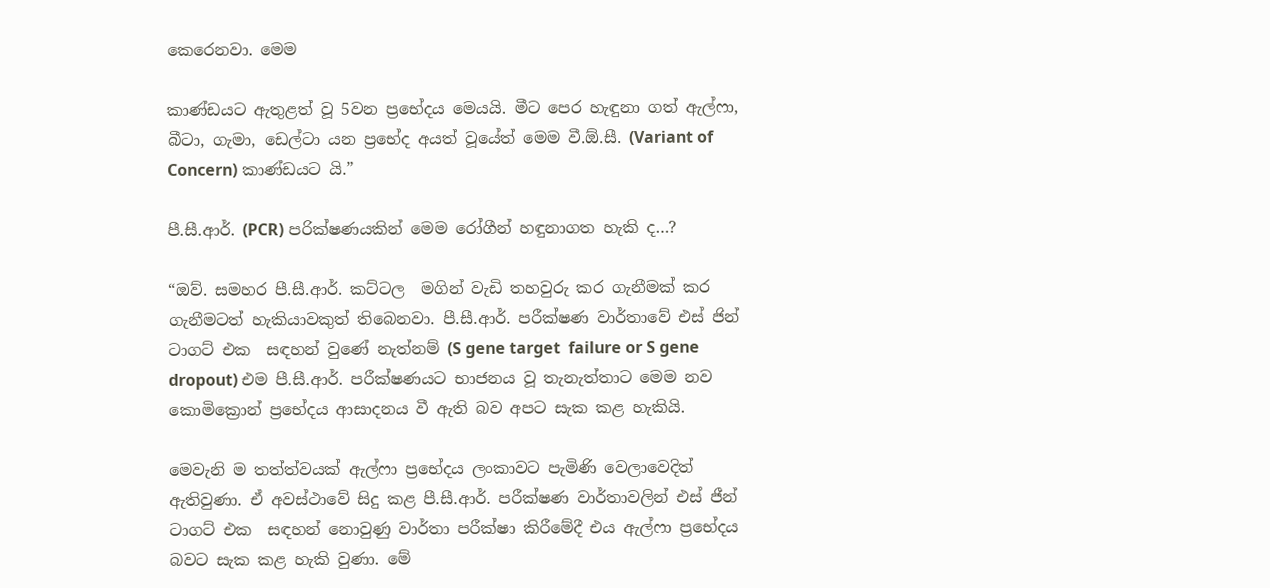කෙරෙනවා. මෙම

කාණ්ඩයට ඇතුළත් වූ 5වන ප්‍රභේදය මෙයයි. මීට පෙර හැඳුනා ගත් ඇල්ෆා, බීටා, ගැමා, ඩෙල්ටා යන ප්‍රභේද අයත් වූයේත් මෙම වී.ඕ.සී. (Variant of Concern) කාණ්ඩයට යි.”

පී.සී.ආර්. (PCR) පරික්ෂණයකින් මෙම රෝගීන් හඳුනාගත හැකි ද…?

“ඔව්. සමහර පී.සී.ආර්. කට්ටල  මගින් වැඩි තහවුරු කර ගැනීමක් කර ගැනීමටත් හැකියාවකුත් තිබෙනවා. පී.සී.ආර්. පරීක්ෂණ වාර්තාවේ එස් ජින් ටාගට් එක  සඳහන් වුණේ නැත්නම් (S gene target  failure or S gene dropout) එම පී.සී.ආර්. පරීක්ෂණයට භාජනය වූ තැනැත්තාට මෙම නව කොමික්‍රොන් ප්‍රභේදය ආසාදනය වී ඇති බව අපට සැක කළ හැකියි.

මෙවැනි ම තත්ත්වයක් ඇල්ෆා ප්‍රභේදය ලංකාවට පැමිණි වෙලාවෙදිත් ඇතිවුණා. ඒ අවස්ථාවේ සිදු කළ පී.සී.ආර්. පරීක්ෂණ වාර්තාවලින් එස් ජීන් ටාගට් එක  සඳහන් නොවුණු වාර්තා පරීක්ෂා කිරීමේදී එය ඇල්ෆා ප්‍රභේදය බවට සැක කළ හැකි වුණා. මේ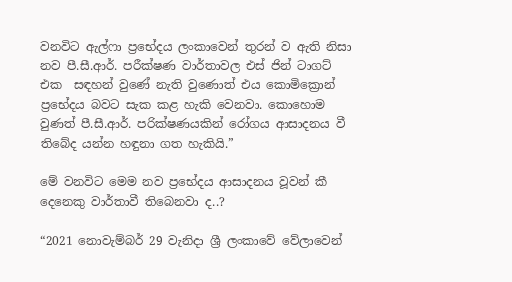වනවිට ඇල්ෆා ප්‍රභේදය ලංකාවෙන් තුරන් ව ඇති නිසා නව පී.සී.ආර්. පරීක්ෂණ වාර්තාවල එස් ජින් ටාගට් එක  සඳහන් වුණේ නැති වුණොත් එය කොමික්‍රොන් ප්‍රභේදය බවට සැක කළ හැකි වෙනවා. කොහොම වුණත් පී.සී.ආර්. පරික්ෂණයකින් රෝගය ආසාදනය වී තිබේද යන්න හඳුනා ගත හැකියි.”

මේ වනවිට මෙම නව ප්‍රභේදය ආසාදනය වූවන් කී දෙනෙකු වාර්තාවී තිබෙනවා ද..?

“2021 නොවැම්බර් 29 වැනිදා ශ්‍රී ලංකාවේ වේලාවෙන්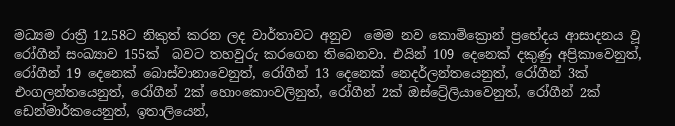මධ්‍යම රාත්‍රී 12.58ට නිකුත් කරන ලද වාර්තාවට අනුව  මෙම නව කොමික්‍රොන් ප්‍රභේදය ආසාදනය වූ  රෝගීන් සංඛ්‍යාව 155ක්  බවට තහවුරු කරගෙන තිබෙනවා. එයින් 109 දෙනෙක් දකුණු අප්‍රිකාවෙනුත්, රෝගීන් 19 දෙනෙක් බොස්වානාවෙනුත්, රෝගීන් 13 දෙනෙක් නෙදර්ලන්තයෙනුත්, රෝගීන් 3ක් එංගලන්තයෙනුත්, රෝගීන් 2ක් හොංකොංවලිනුත්, රෝගීන් 2ක් ඔස්ට්‍රේලියාවෙනුත්, රෝගීන් 2ක් ඩෙන්මාර්කයෙනුත්, ඉතාලියෙන්,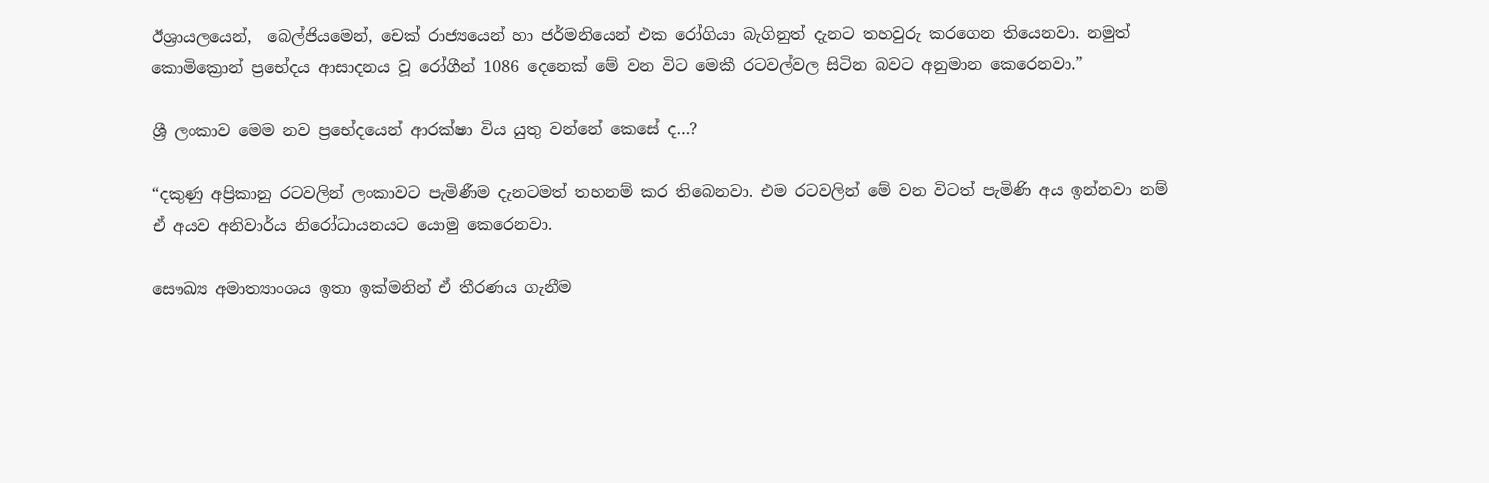ඊශ්‍රායලයෙන්,  බෙල්ජියමෙන්, චෙක් රාජ්‍යයෙන් හා ජර්මනියෙන් එක රෝගියා බැගිනුත් දැනට තහවුරු කරගෙන තියෙනවා. නමුත් කොමික්‍රොන් ප්‍රභේදය ආසාදනය වූ රෝගීන් 1086 දෙනෙක් මේ වන විට මෙකී රටවල්වල සිටින බවට අනුමාන කෙරෙනවා.”

ශ්‍රී ලංකාව මෙම නව ප්‍රභේදයෙන් ආරක්ෂා විය යුතු වන්නේ කෙසේ ද…?

“දකුණු අප්‍රිකානු රටවලින් ලංකාවට පැමිණීම දැනටමත් තහනම් කර තිබෙනවා. එම රටවලින් මේ වන විටත් පැමිණි අය ඉන්නවා නම් ඒ අයව අනිවාර්ය නිරෝධායනයට යොමු කෙරෙනවා.

සෞඛ්‍ය අමාත්‍යාංශය ඉතා ඉක්මනින් ඒ තීරණය ගැනීම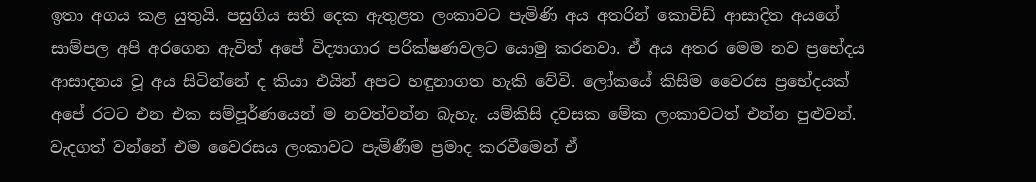ඉතා අගය කළ යුතුයි. පසුගිය සති දෙක ඇතුළත ලංකාවට පැමිණි අය අතරින් කොවිඩ් ආසාදිත අයගේ සාම්පල අපි අරගෙන ඇවිත් අපේ විද්‍යාගාර පරික්ෂණවලට යොමු කරනවා. ඒ අය අතර මෙම නව ප්‍රභේදය ආසාදනය වූ අය සිටින්නේ ද කියා එයින් අපට හඳුනාගත හැකි වේවි. ලෝකයේ කිසිම වෛරස ප්‍රභේදයක්  අපේ රටට එන එක සම්පූර්ණයෙන් ම නවත්වන්න බැහැ. යම්කිසි දවසක මේක ලංකාවටත් එන්න පුළුවන්. වැදගත් වන්නේ එම වෛරසය ලංකාවට පැමිණීම ප්‍රමාද කරවීමෙන් ඒ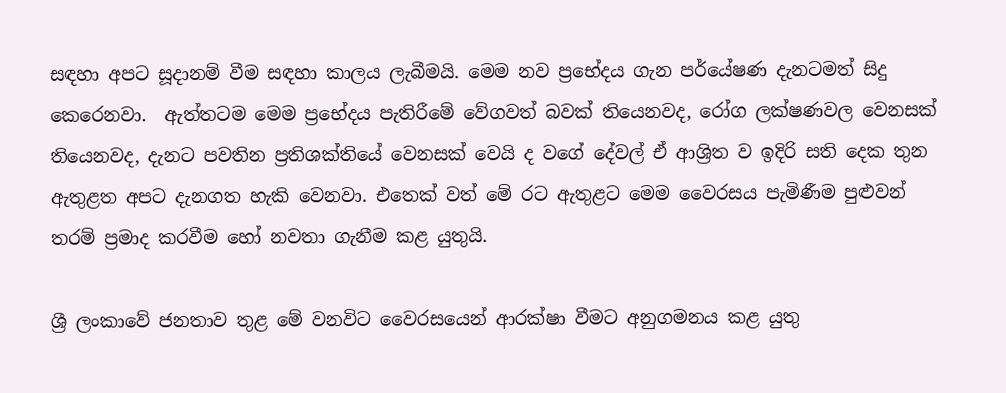සඳහා අපට සූදානම් වීම සඳහා කාලය ලැබීමයි. මෙම නව ප්‍රභේදය ගැන පර්යේෂණ දැනටමත් සිදු කෙරෙනවා.  ඇත්තටම මෙම ප්‍රභේදය පැතිරීමේ වේගවත් බවක් තියෙනවද, රෝග ලක්ෂණවල වෙනසක් තියෙනවද, දැනට පවතින ප්‍රතිශක්තියේ වෙනසක් වෙයි ද වගේ දේවල් ඒ ආශ්‍රිත ව ඉදිරි සති දෙක තුන ඇතුළත අපට දැනගත හැකි වෙනවා. එතෙක් වත් මේ රට ඇතුළට මෙම වෛරසය පැමිණීම පුළුවන් තරම් ප්‍රමාද කරවීම හෝ නවතා ගැනීම කළ යුතුයි.

ශ්‍රී ලංකාවේ ජනතාව තුළ මේ වනවිට වෛරසයෙන් ආරක්ෂා වීමට අනුගමනය කළ යුතු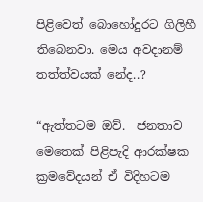පිළිවෙත් බොහෝදුරට ගිලිහී තිබෙනවා. මෙය අවදානම් තත්ත්වයක් නේද..?

“ඇත්තටම ඔව්.  ජනතාව මෙතෙක් පිළිපැදි ආරක්ෂක ක්‍රමවේදයන් ඒ විදිහටම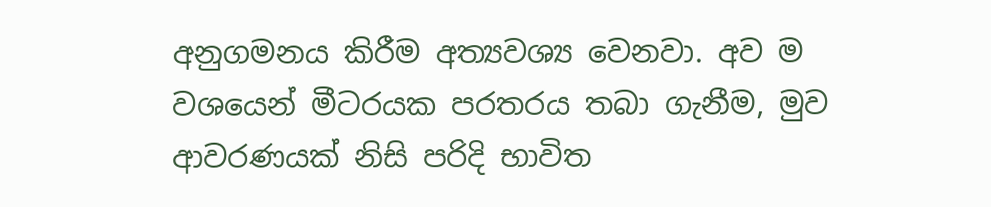අනුගමනය කිරීම අත්‍යවශ්‍ය වෙනවා. අව ම වශයෙන් මීටරයක පරතරය තබා ගැනීම, මුව ආවරණයක් නිසි පරිදි භාවිත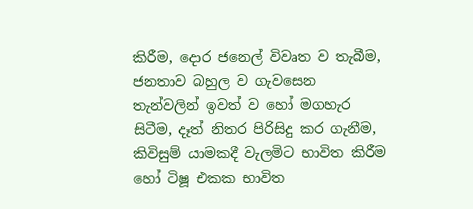කිරීම, දොර ජනෙල් විවෘත ව තැබීම, ජනතාව බහුල ව ගැවසෙන තැන්වලින් ඉවත් ව හෝ මගහැර සිටීම, දෑත් නිතර පිරිසිදු කර ගැනීම, කිවිසුම් යාමකදී වැලමිට භාවිත කිරීම හෝ ටිෂූ එකක භාවිත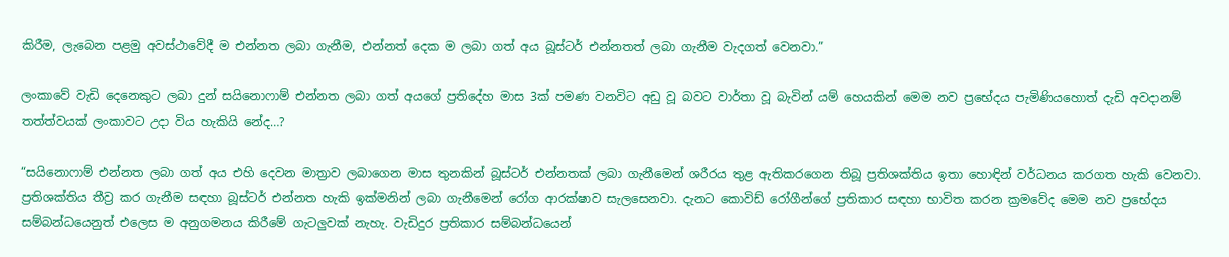කිරීම, ලැබෙන පළමු අවස්ථාවේදී ම එන්නත ලබා ගැනීම, එන්නත් දෙක ම ලබා ගත් අය බූස්ටර් එන්නතත් ලබා ගැනීම වැදගත් වෙනවා.”

ලංකාවේ වැඩි දෙනෙකුට ලබා දුන් සයිනොෆාම් එන්නත ලබා ගත් අයගේ ප්‍රතිදේහ මාස 3ක් පමණ වනවිට අඩු වූ බවට වාර්තා වූ බැවින් යම් හෙයකින් මෙම නව ප්‍රභේදය පැමිණියහොත් දැඩි අවදානම් තත්ත්වයක් ලංකාවට උදා විය හැකියි නේද…?

“සයිනොෆාම් එන්නත ලබා ගත් අය එහි දෙවන මාත්‍රාව ලබාගෙන මාස තුනකින් බූස්ටර් එන්නතක් ලබා ගැනීමෙන් ශරීරය තුළ ඇතිකරගෙන තිබූ ප්‍රතිශක්තිය ඉතා හොඳින් වර්ධනය කරගත හැකි වෙනවා. ප්‍රතිශක්තිය තීව්‍ර කර ගැනීම සඳහා බූස්‍ටර් එන්නත හැකි ඉක්මනින් ලබා ගැනීමෙන් රෝග ආරක්ෂාව සැලසෙනවා. දැනට කොවිඩ් රෝගීන්ගේ ප්‍රතිකාර සඳහා භාවිත කරන ක්‍රමවේද මෙම නව ප්‍රභේදය සම්බන්ධයෙනුත් එලෙස ම අනුගමනය කිරීමේ ගැටලුවක් නැහැ. වැඩිදුර ප්‍රතිකාර සම්බන්ධයෙන්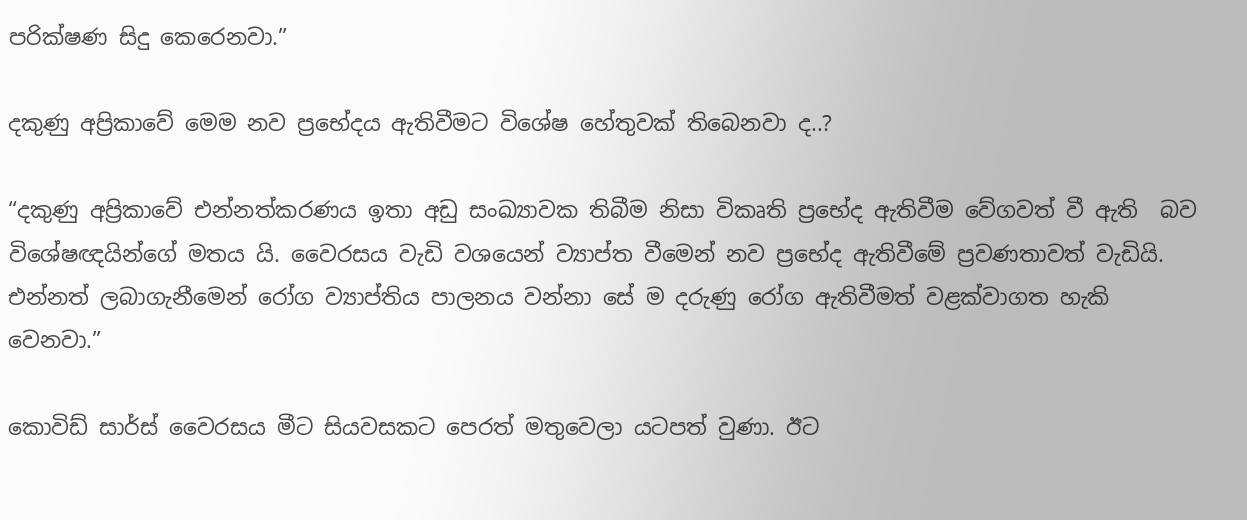පරික්ෂණ සිදු කෙරෙනවා.”

දකුණු අප්‍රිකාවේ මෙම නව ප්‍රභේදය ඇතිවීමට විශේෂ හේතුවක් තිබෙනවා ද..?

“දකුණු අප්‍රිකාවේ එන්නත්කරණය ඉතා අඩු සංඛ්‍යාවක තිබීම නිසා විකෘති ප්‍රභේද ඇතිවීම වේගවත් වී ඇති  බව විශේෂඥයින්ගේ මතය යි. වෛරසය වැඩි වශයෙන් ව්‍යාප්ත වීමෙන් නව ප්‍රභේද ඇතිවීමේ ප්‍රවණතාවත් වැඩියි. එන්නත් ලබාගැනීමෙන් රෝග ව්‍යාප්තිය පාලනය වන්නා සේ ම දරුණු රෝග ඇතිවීමත් වළක්වාගත හැකි වෙනවා.”

කොවිඩ් සාර්ස් වෛරසය මීට සියවසකට පෙරත් මතුවෙලා යටපත් වුණා. ඊට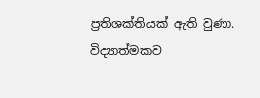ප්‍රතිශක්තියක් ඇති වුණා.   විද්‍යාත්මකව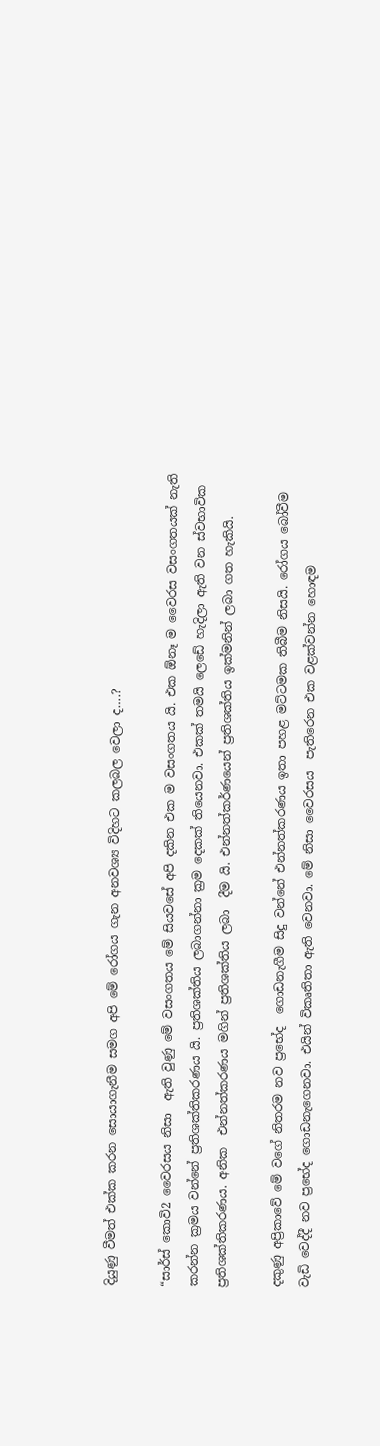දියුණු වීමත් එක්ක කරන සොයාගැනීම සමග අපි මේ රෝගය ගැන අනවශ්‍ය විදිහට කලබල වෙලා ද….?

“සාර්ස් කොවි2 වෛරසය නිසා  ඇති වුණු මේ වසංගතය මේ සියවසේ අපි දකින එක ම වසංගතය යි. එක ඕනෑ ම වෛරස වසංගතයක් නැති කරන්න ක්‍රමය වන්නේ ප්‍රතිශක්තිකරණය යි. ප්‍රතිශක්තිය ලබාගන්නා ක්‍රම දෙකක් තියෙනවා. එකක් තමයි ලෙඩේ හැදිලා ඇති වන ස්වභාවික ප්‍රතිශක්තිකරණය. අනික  එන්නත්කරණය මගින් ප්‍රතිශක්තිය ලබා  දීම යි. එන්නත්කර්ණයෙන් ප්‍රතිශක්තිය ඉක්මනින් ලබා ගත හැකියි.

දකුණු අප්‍රිකාවේ මේ වගේ නිතරම නව ප්‍රභේද  ගොඩනැගීම සිදු වන්නේ එන්නත්කරණය ඉතා පහළ මට්ටමක තිබීම නිසයි. රෝගය බෝවීම වැඩි වෙද්දී නව ප්‍රභේද ගොඩනැගෙනවා. එයින් විකෘතිතා ඇති වෙනවා. මේ නිසා වෛරසය  පැතිරෙන එක වළක්වන්න හොඳම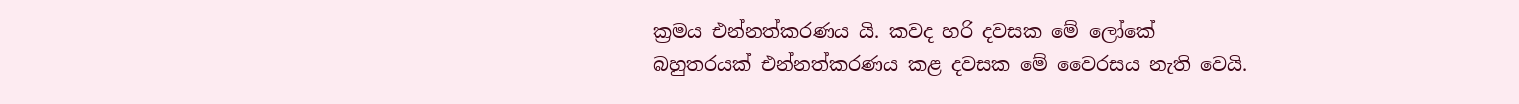ක්‍රමය එන්නත්කරණය යි. කවද හරි දවසක මේ ලෝකේ බහුතරයක් එන්නත්කරණය කළ දවසක මේ වෛරසය නැති වෙයි.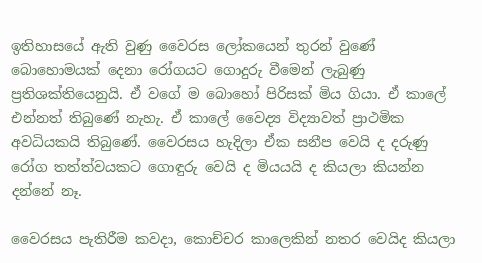ඉතිහාසයේ ඇති වුණු වෛරස ලෝකයෙන් තුරන් වුණේ   බොහොමයක් දෙනා රෝගයට ගොදුරු වීමෙන් ලැබුණු ප්‍රතිශක්තියෙනුයි. ඒ වගේ ම බොහෝ පිරිසක් මිය ගියා. ඒ කාලේ එන්නත් තිබුණේ නැහැ. ඒ කාලේ වෛද්‍ය විද්‍යාවත් ප්‍රාථමික අවධියකයි තිබුණේ. වෛරසය හැදිලා ඒක සනීප වෙයි ද දරුණු රෝග තත්ත්වයකට ගොඳුරු වෙයි ද මියයයි ද කියලා කියන්න දන්නේ නෑ.

වෛරසය පැතිරීම කවදා, කොච්චර කාලෙකින් නතර වෙයිද කියලා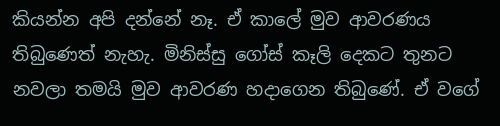කියන්න අපි දන්නේ නෑ. ඒ කාලේ මුව ආවරණය තිබුණෙත් නැහැ. මිනිස්සු ගෝස් කෑලි දෙකට තුනට නවලා තමයි මුව ආවරණ හදාගෙන තිබුණේ. ඒ වගේ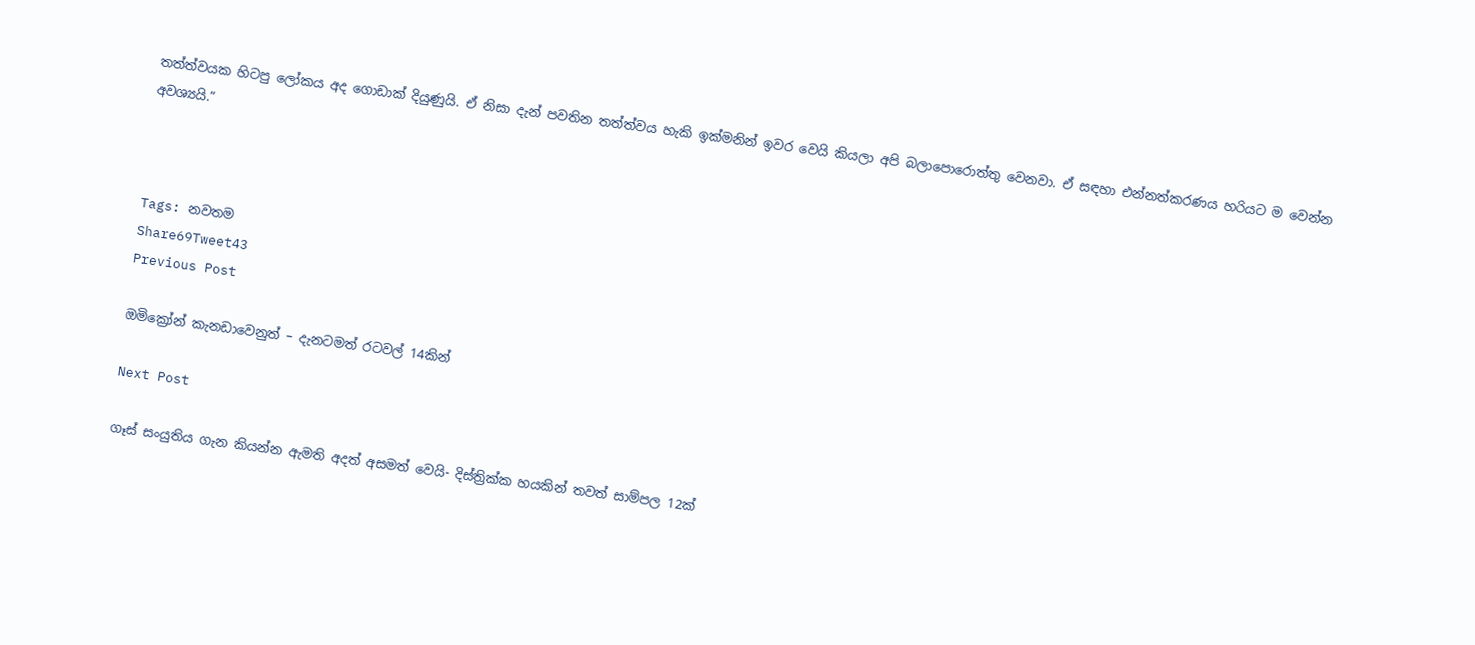තත්ත්වයක හිටපු ලෝකය අද ගොඩාක් දියුණුයි. ඒ නිසා දැන් පවතින තත්ත්වය හැකි ඉක්මනින් ඉවර වෙයි කියලා අපි බලාපොරොත්තු වෙනවා. ඒ සඳහා එන්නත්කරණය හරියට ම වෙන්න අවශ්‍යයි.”



Tags: නවතම
Share69Tweet43
Previous Post

ඔමික්‍රෝන් කැනඩාවෙනුත් – දැනටමත් රටවල් 14කින්

Next Post

ගෑස් සංයුතිය ගැන කියන්න ඇමති අදත් අසමත් වෙයි- දිස්ත්‍රික්ක හයකින් තවත් සාම්පල 12ක්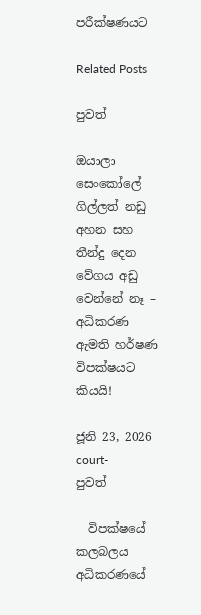පරීක්ෂණයට

Related Posts

පුවත්

ඔයාලා සෙංකෝලේ ගිල්ලත් නඩු අහන සහ තීන්දු දෙන වේගය අඩු වෙන්නේ නෑ – අධිකරණ ඇමති හර්ෂණ විපක්ෂයට කියයි!

ජූනි 23, 2026
court-
පුවත්

  විපක්ෂයේ කලබලය අධිකරණයේ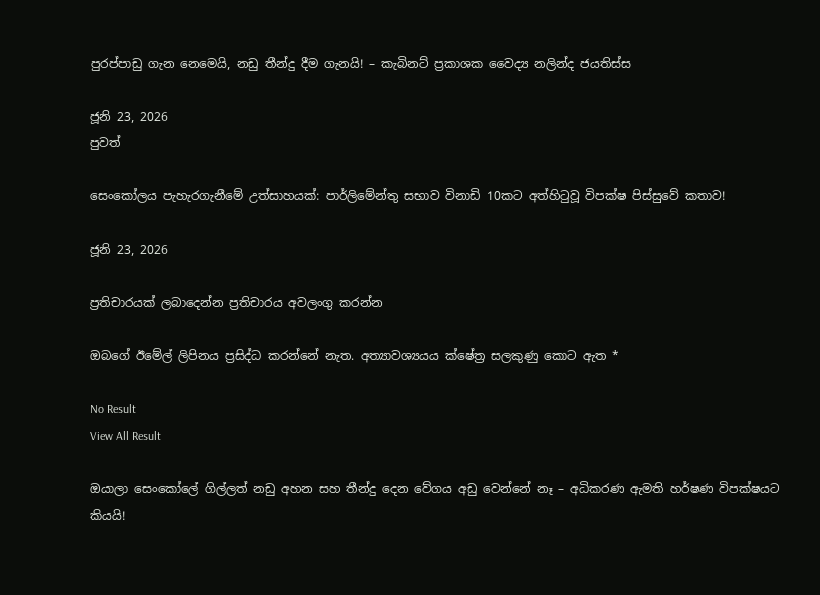පුරප්පාඩු ගැන නෙමෙයි, නඩු තීන්දු දීම ගැනයි! – කැබිනට් ප්‍රකාශක වෛද්‍ය නලින්ද ජයතිස්ස

ජූනි 23, 2026
පුවත්

සෙංකෝලය පැහැරගැනීමේ උත්සාහයක්: පාර්ලිමේන්තු සභාව විනාඩි 10කට අත්හිටුවූ විපක්ෂ පිස්සුවේ කතාව!

ජූනි 23, 2026

ප්‍රතිචාරයක් ලබාදෙන්න ප්‍රතිචාරය අවලංගු කරන්න

ඔබගේ ඊමේල් ලිපිනය ප්‍රසිද්ධ කරන්නේ නැත. අත්‍යාවශ්‍යයය ක්ෂේත්‍ර සලකුණු කොට ඇත *

No Result
View All Result

ඔයාලා සෙංකෝලේ ගිල්ලත් නඩු අහන සහ තීන්දු දෙන වේගය අඩු වෙන්නේ නෑ – අධිකරණ ඇමති හර්ෂණ විපක්ෂයට කියයි!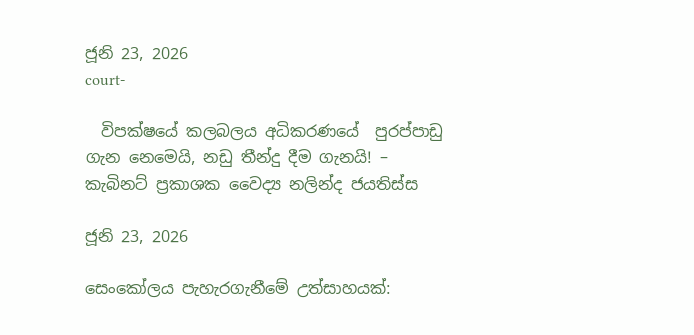ජූනි 23, 2026
court-

  විපක්ෂයේ කලබලය අධිකරණයේ  පුරප්පාඩු ගැන නෙමෙයි, නඩු තීන්දු දීම ගැනයි! – කැබිනට් ප්‍රකාශක වෛද්‍ය නලින්ද ජයතිස්ස

ජූනි 23, 2026

සෙංකෝලය පැහැරගැනීමේ උත්සාහයක්: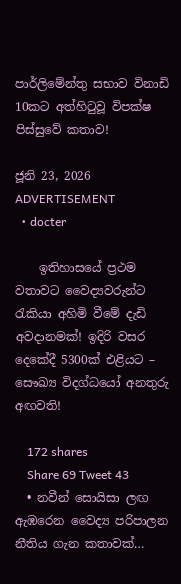පාර්ලිමේන්තු සභාව විනාඩි 10කට අත්හිටුවූ විපක්ෂ පිස්සුවේ කතාව!

ජූනි 23, 2026
ADVERTISEMENT
  • docter

    ඉතිහාසයේ ප්‍රථම වතාවට වෛද්‍යවරුන්ට රැකියා අහිමි වීමේ දැඩි අවදානමක්! ඉදිරි වසර දෙකේදී 5300ක් එළියට – සෞඛ්‍ය විදග්ධයෝ අනතුරු අඟවති!

    172 shares
    Share 69 Tweet 43
  • නවීන් සොයිසා ලඟ ඇඹරෙන වෛද්‍ය පරිපාලන නීතිය ගැන කතාවක්…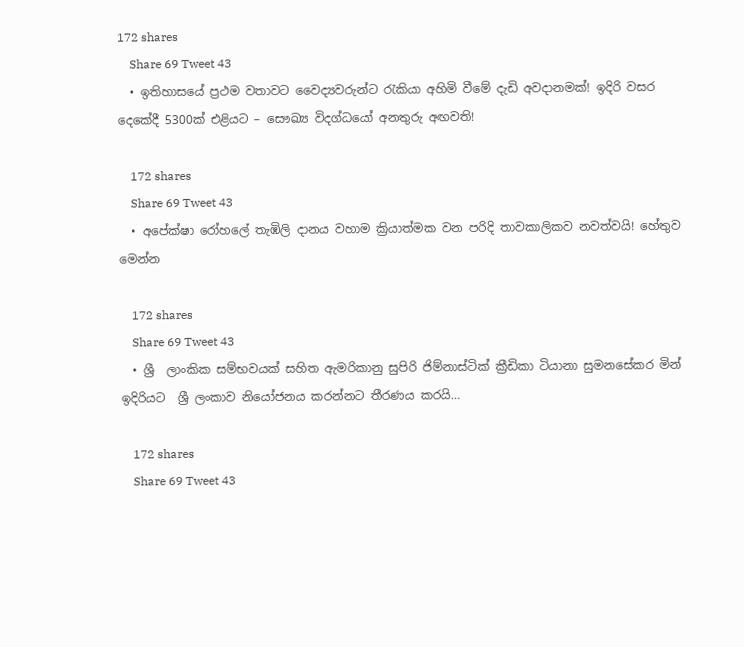172 shares
    Share 69 Tweet 43
  • ඉතිහාසයේ ප්‍රථම වතාවට වෛද්‍යවරුන්ට රැකියා අහිමි වීමේ දැඩි අවදානමක්! ඉදිරි වසර දෙකේදී 5300ක් එළියට – සෞඛ්‍ය විදග්ධයෝ අනතුරු අඟවති!

    172 shares
    Share 69 Tweet 43
  • අපේක්ෂා රෝහලේ තැඹිලි දානය වහාම ක්‍රියාත්මක වන පරිදි තාවකාලිකව නවත්වයි! හේතුව මෙන්න

    172 shares
    Share 69 Tweet 43
  • ශ්‍රී  ලාංකික සම්භවයක් සහිත ඇමරිකානු සුපිරි ජිම්නාස්ටික් ක්‍රීඩිකා ටියානා සුමනසේකර මින් ඉදිරියට  ශ්‍රී ලංකාව නියෝජනය කරන්නට තීරණය කරයි…

    172 shares
    Share 69 Tweet 43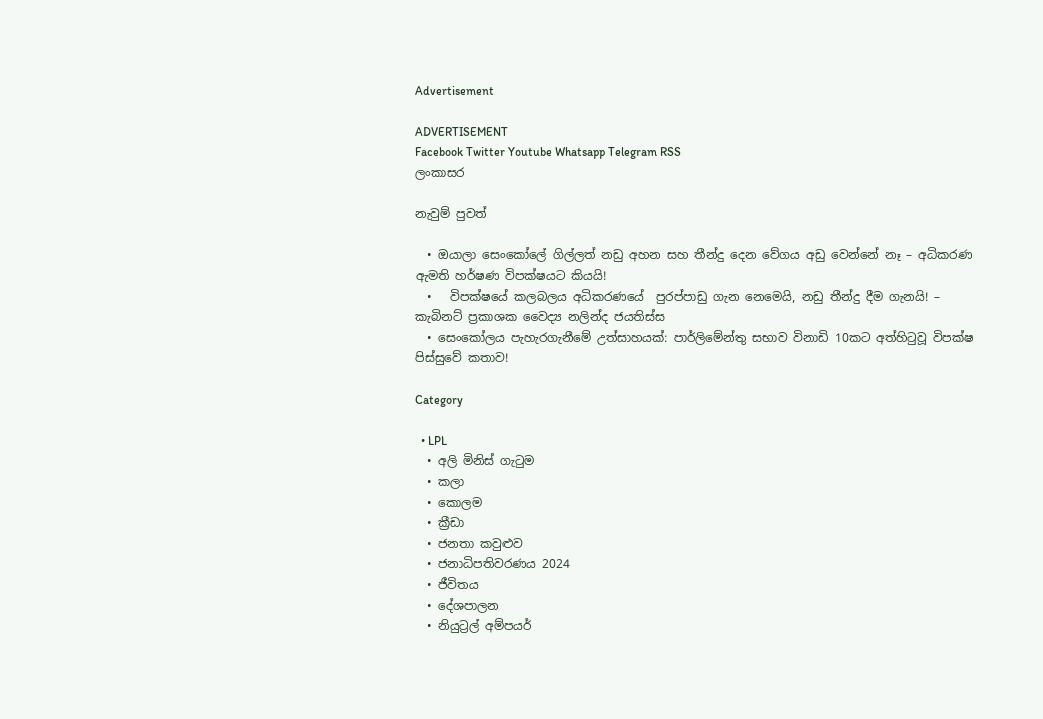Advertisement

ADVERTISEMENT
Facebook Twitter Youtube Whatsapp Telegram RSS
ලංකාසර

නැවුම් පුවත්

  • ඔයාලා සෙංකෝලේ ගිල්ලත් නඩු අහන සහ තීන්දු දෙන වේගය අඩු වෙන්නේ නෑ – අධිකරණ ඇමති හර්ෂණ විපක්ෂයට කියයි!
  •   විපක්ෂයේ කලබලය අධිකරණයේ  පුරප්පාඩු ගැන නෙමෙයි, නඩු තීන්දු දීම ගැනයි! – කැබිනට් ප්‍රකාශක වෛද්‍ය නලින්ද ජයතිස්ස
  • සෙංකෝලය පැහැරගැනීමේ උත්සාහයක්: පාර්ලිමේන්තු සභාව විනාඩි 10කට අත්හිටුවූ විපක්ෂ පිස්සුවේ කතාව!

Category

  • LPL
  • අලි මිනිස් ගැටුම
  • කලා
  • කොලම
  • ක්‍රීඩා
  • ජනතා කවුළුව
  • ජනාධිපතිවරණය 2024
  • ජීවිතය
  • දේශපාලන
  • නියුට්‍රල් අම්පයර්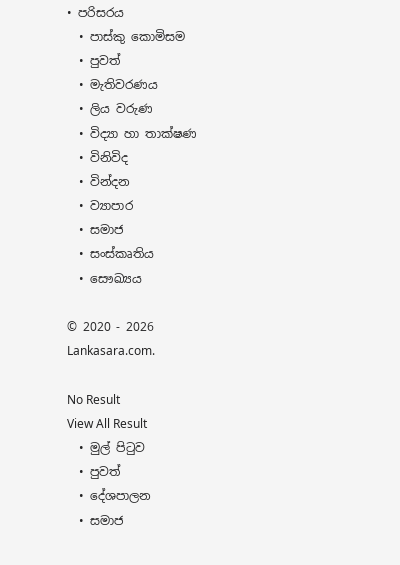• පරිසරය
  • පාස්කු කොමිසම
  • පුවත්
  • මැතිවරණය
  • ලිය වරුණ
  • විද්‍යා හා තාක්ෂණ
  • විනිවිද
  • වින්දන
  • ව්‍යාපාර
  • සමාජ
  • සංස්කෘතිය
  • සෞඛ්‍යය

© 2020 - 2026 Lankasara.com.

No Result
View All Result
  • මුල් පිටුව
  • පුවත්
  • දේශපාලන
  • සමාජ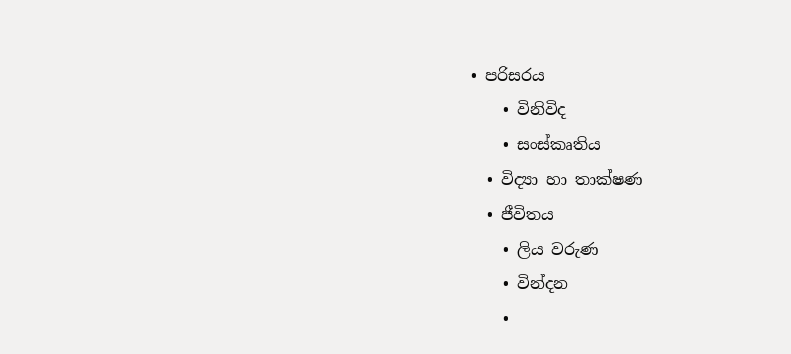• පරිසරය
    • විනිවිද
    • සංස්කෘතිය
  • විද්‍යා හා තාක්ෂණ
  • ජීවිතය
    • ලිය වරුණ
    • වින්දන
    •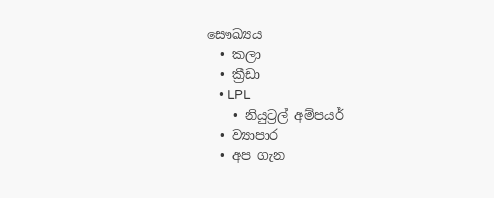සෞඛ්‍යය
  • කලා
  • ක්‍රීඩා
    • LPL
    • නියුට්‍රල් අම්පයර්
  • ව්‍යාපාර
  • අප ගැන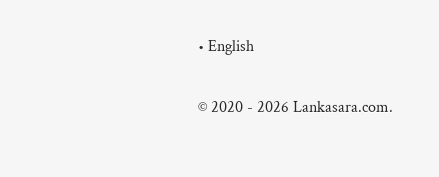• English

© 2020 - 2026 Lankasara.com.